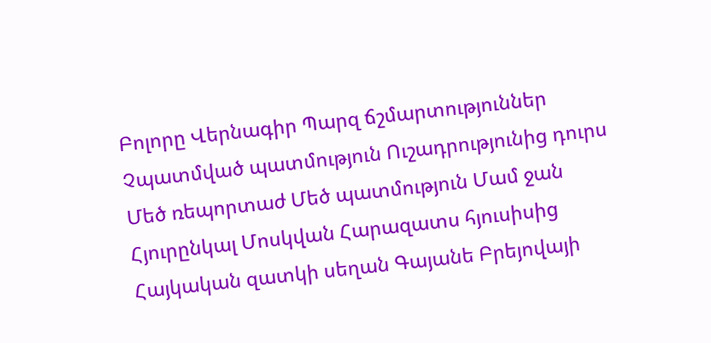Բոլորը Վերնագիր Պարզ ճշմարտություններ Չպատմված պատմություն Ուշադրությունից դուրս Մեծ ռեպորտաժ Մեծ պատմություն Մամ ջան Հյուրընկալ Մոսկվան Հարազատս հյուսիսից Հայկական զատկի սեղան Գայանե Բրեյովայի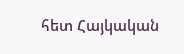հետ Հայկական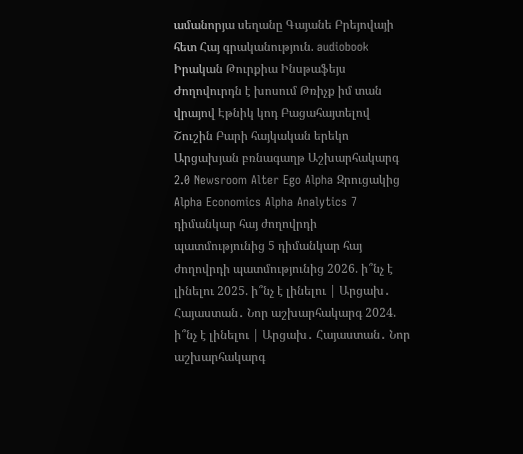ամանորյա սեղանը Գայանե Բրեյովայի հետ Հայ գրականություն. audiobook Իրական Թուրքիա Ինսթաֆեյս Ժողովուրդն է խոսում Թռիչք իմ տան վրայով Էթնիկ կոդ Բացահայտելով Շուշին Բարի հայկական երեկո Արցախյան բռնագաղթ Աշխարհակարգ 2.0 Newsroom Alter Ego Alpha Զրուցակից Alpha Economics Alpha Analytics 7 դիմանկար հայ ժողովրդի պատմությունից 5 դիմանկար հայ ժողովրդի պատմությունից 2026. ի՞նչ է լինելու 2025. ի՞նչ է լինելու | Արցախ․ Հայաստան․ Նոր աշխարհակարգ 2024. ի՞նչ է լինելու | Արցախ․ Հայաստան․ Նոր աշխարհակարգ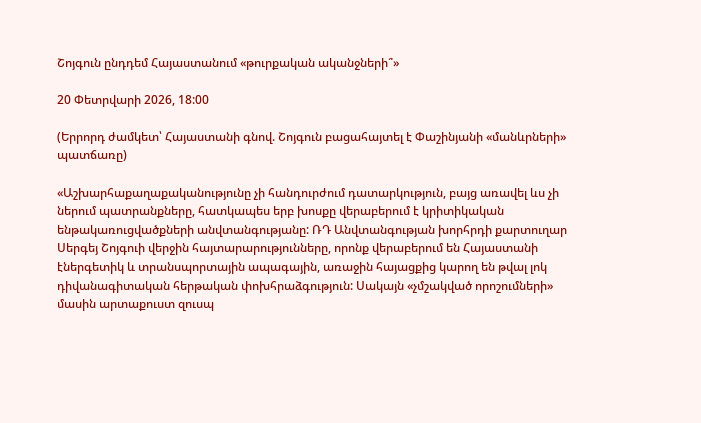Շոյգուն ընդդեմ Հայաստանում «թուրքական ականջների՞»

20 Փետրվարի 2026, 18:00

(Երրորդ ժամկետ՝ Հայաստանի գնով. Շոյգուն բացահայտել է Փաշինյանի «մանևրների» պատճառը)

«Աշխարհաքաղաքականությունը չի հանդուրժում դատարկություն, բայց առավել ևս չի ներում պատրանքները, հատկապես երբ խոսքը վերաբերում է կրիտիկական ենթակառուցվածքների անվտանգությանը: ՌԴ Անվտանգության խորհրդի քարտուղար Սերգեյ Շոյգուի վերջին հայտարարությունները, որոնք վերաբերում են Հայաստանի էներգետիկ և տրանսպորտային ապագային, առաջին հայացքից կարող են թվալ լոկ դիվանագիտական հերթական փոխհրաձգություն: Սակայն «չմշակված որոշումների» մասին արտաքուստ զուսպ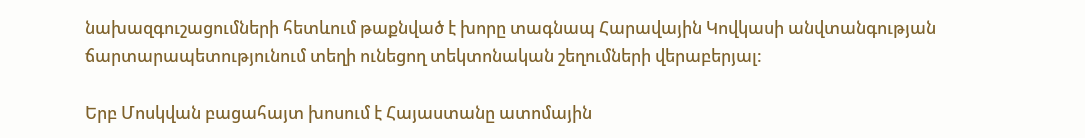նախազգուշացումների հետևում թաքնված է խորը տագնապ Հարավային Կովկասի անվտանգության ճարտարապետությունում տեղի ունեցող տեկտոնական շեղումների վերաբերյալ:

Երբ Մոսկվան բացահայտ խոսում է Հայաստանը ատոմային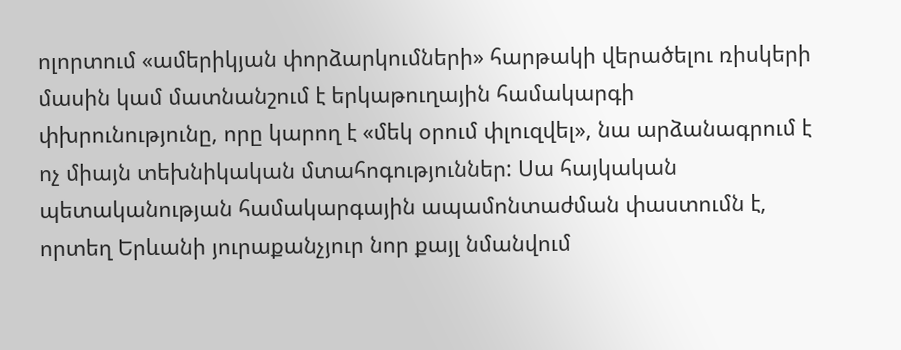ոլորտում «ամերիկյան փորձարկումների» հարթակի վերածելու ռիսկերի մասին կամ մատնանշում է երկաթուղային համակարգի փխրունությունը, որը կարող է «մեկ օրում փլուզվել», նա արձանագրում է ոչ միայն տեխնիկական մտահոգություններ: Սա հայկական պետականության համակարգային ապամոնտաժման փաստումն է, որտեղ Երևանի յուրաքանչյուր նոր քայլ նմանվում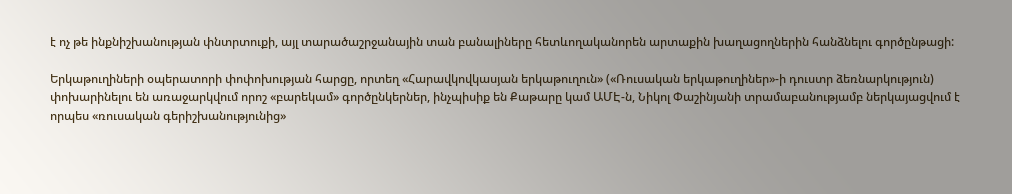է ոչ թե ինքնիշխանության փնտրտուքի, այլ տարածաշրջանային տան բանալիները հետևողականորեն արտաքին խաղացողներին հանձնելու գործընթացի:

Երկաթուղիների օպերատորի փոփոխության հարցը, որտեղ «Հարավկովկասյան երկաթուղուն» («Ռուսական երկաթուղիներ»-ի դուստր ձեռնարկություն) փոխարինելու են առաջարկվում որոշ «բարեկամ» գործընկերներ, ինչպիսիք են Քաթարը կամ ԱՄԷ-ն, Նիկոլ Փաշինյանի տրամաբանությամբ ներկայացվում է որպես «ռուսական գերիշխանությունից»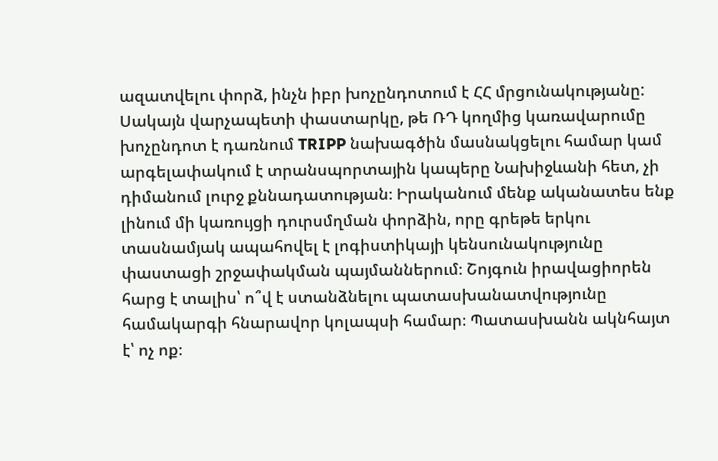ազատվելու փորձ, ինչն իբր խոչընդոտում է ՀՀ մրցունակությանը: Սակայն վարչապետի փաստարկը, թե ՌԴ կողմից կառավարումը խոչընդոտ է դառնում TRIPP նախագծին մասնակցելու համար կամ արգելափակում է տրանսպորտային կապերը Նախիջևանի հետ, չի դիմանում լուրջ քննադատության։ Իրականում մենք ականատես ենք լինում մի կառույցի դուրսմղման փորձին, որը գրեթե երկու տասնամյակ ապահովել է լոգիստիկայի կենսունակությունը փաստացի շրջափակման պայմաններում։ Շոյգուն իրավացիորեն հարց է տալիս՝ ո՞վ է ստանձնելու պատասխանատվությունը համակարգի հնարավոր կոլապսի համար։ Պատասխանն ակնհայտ է՝ ոչ ոք։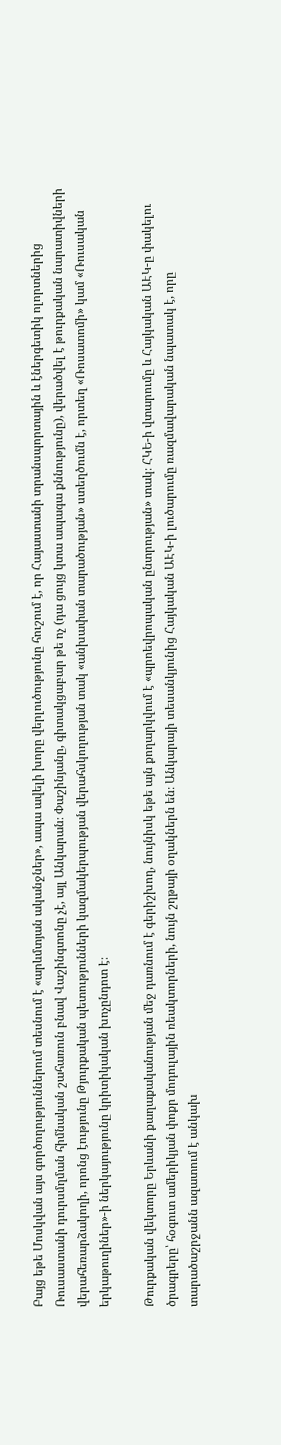Բայց եթե Մոսկվան այս գործողություններում տեսնում է «արևմտյան ականջներ», ապա ավելի խորը վերլուծությունը հուշում է, որ Հայաստանի տրանսպորտային և էներգետիկ ոլորտներից Ռուսաստանի դուրսմղման հիմնական շահառուն բնավ Վաշինգտոնը չէ, այլ Անկարան։ Փաշինյանը, գիտակցաբար թե ոչ (դա ցույց կտա ապագա քննությունը), վերածվել է թուրքական նարատիվների վերահեռարձակողի, որոնց էությունը Թյուրքական պետությունների կազմակերպության վերահսկողության տակ «անխափան տարածության» ստեղծումն է, որտեղ «Ռոսատոմի» կամ «Ռուսական երկաթուղիներ»-ի ներկայությունը կրիտիկական խոչընդոտ է։

Թուրքական վեկտորը Երևանի քաղաքականության մեջ դառնում է գերիշխող, նույնիսկ եթե այն քողարկվում է «պրոեվրոպական ընտրության» տակ։ ՀԿԵ-ի վտարումը և Հայկական ԱԷԿ-ը փակելու ծրագրերը՝ հօգուտ ամերիկյան փոքր մոդուլային ռեակտորների, նույն շղթայի օղակներն են։ Անկարայի տեսանկյունից Հայկական ԱԷԿ-ի լուծարումը ռազմավարական նպատակ է, որը տարածաշրջանն ազատում է անկախ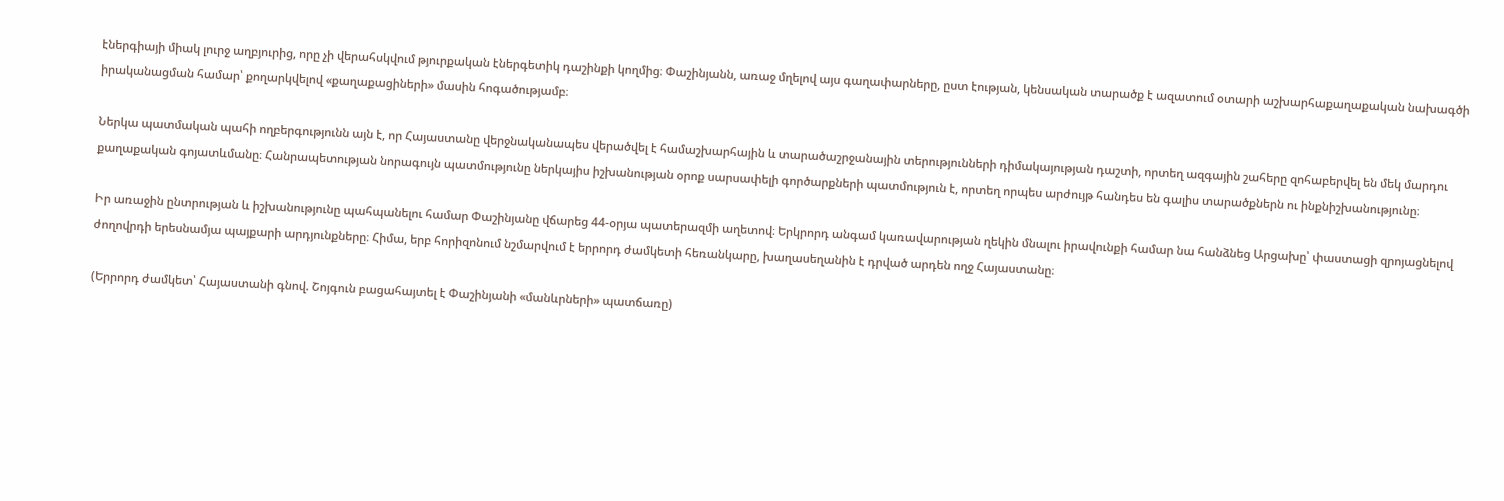էներգիայի միակ լուրջ աղբյուրից, որը չի վերահսկվում թյուրքական էներգետիկ դաշինքի կողմից։ Փաշինյանն, առաջ մղելով այս գաղափարները, ըստ էության, կենսական տարածք է ազատում օտարի աշխարհաքաղաքական նախագծի իրականացման համար՝ քողարկվելով «քաղաքացիների» մասին հոգածությամբ։

Ներկա պատմական պահի ողբերգությունն այն է, որ Հայաստանը վերջնականապես վերածվել է համաշխարհային և տարածաշրջանային տերությունների դիմակայության դաշտի, որտեղ ազգային շահերը զոհաբերվել են մեկ մարդու քաղաքական գոյատևմանը։ Հանրապետության նորագույն պատմությունը ներկայիս իշխանության օրոք սարսափելի գործարքների պատմություն է, որտեղ որպես արժույթ հանդես են գալիս տարածքներն ու ինքնիշխանությունը։

Իր առաջին ընտրության և իշխանությունը պահպանելու համար Փաշինյանը վճարեց 44-օրյա պատերազմի աղետով։ Երկրորդ անգամ կառավարության ղեկին մնալու իրավունքի համար նա հանձնեց Արցախը՝ փաստացի զրոյացնելով ժողովրդի երեսնամյա պայքարի արդյունքները։ Հիմա, երբ հորիզոնում նշմարվում է երրորդ ժամկետի հեռանկարը, խաղասեղանին է դրված արդեն ողջ Հայաստանը։

(Երրորդ ժամկետ՝ Հայաստանի գնով. Շոյգուն բացահայտել է Փաշինյանի «մանևրների» պատճառը)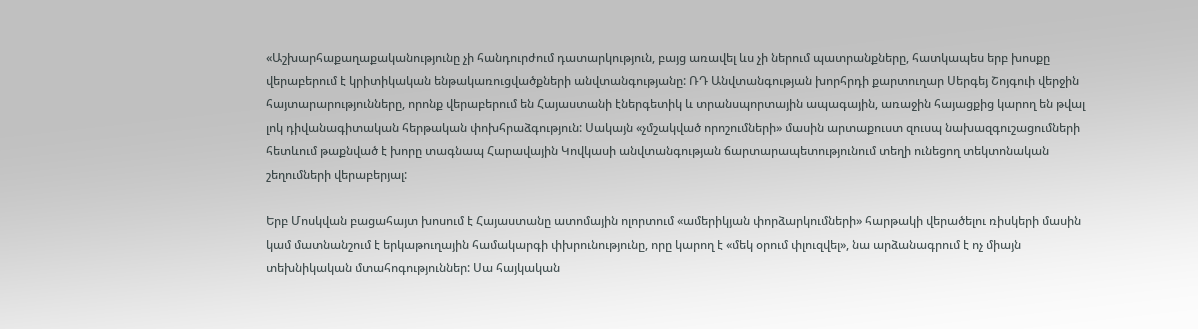«Աշխարհաքաղաքականությունը չի հանդուրժում դատարկություն, բայց առավել ևս չի ներում պատրանքները, հատկապես երբ խոսքը վերաբերում է կրիտիկական ենթակառուցվածքների անվտանգությանը: ՌԴ Անվտանգության խորհրդի քարտուղար Սերգեյ Շոյգուի վերջին հայտարարությունները, որոնք վերաբերում են Հայաստանի էներգետիկ և տրանսպորտային ապագային, առաջին հայացքից կարող են թվալ լոկ դիվանագիտական հերթական փոխհրաձգություն: Սակայն «չմշակված որոշումների» մասին արտաքուստ զուսպ նախազգուշացումների հետևում թաքնված է խորը տագնապ Հարավային Կովկասի անվտանգության ճարտարապետությունում տեղի ունեցող տեկտոնական շեղումների վերաբերյալ:

Երբ Մոսկվան բացահայտ խոսում է Հայաստանը ատոմային ոլորտում «ամերիկյան փորձարկումների» հարթակի վերածելու ռիսկերի մասին կամ մատնանշում է երկաթուղային համակարգի փխրունությունը, որը կարող է «մեկ օրում փլուզվել», նա արձանագրում է ոչ միայն տեխնիկական մտահոգություններ: Սա հայկական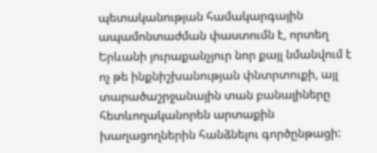պետականության համակարգային ապամոնտաժման փաստումն է, որտեղ Երևանի յուրաքանչյուր նոր քայլ նմանվում է ոչ թե ինքնիշխանության փնտրտուքի, այլ տարածաշրջանային տան բանալիները հետևողականորեն արտաքին խաղացողներին հանձնելու գործընթացի: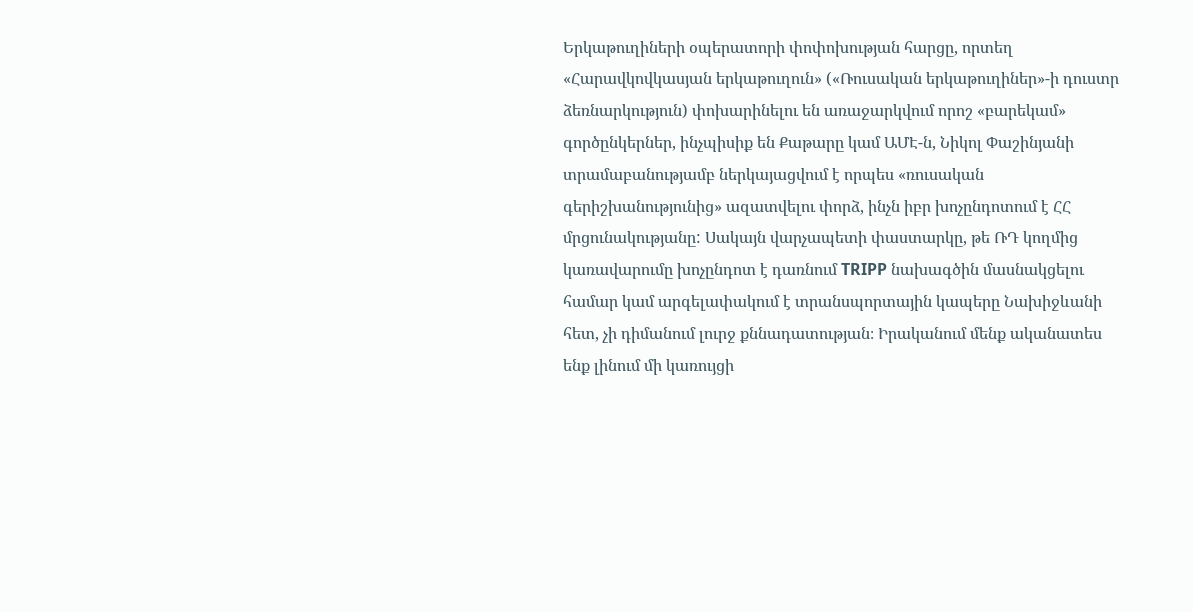Երկաթուղիների օպերատորի փոփոխության հարցը, որտեղ «Հարավկովկասյան երկաթուղուն» («Ռուսական երկաթուղիներ»-ի դուստր ձեռնարկություն) փոխարինելու են առաջարկվում որոշ «բարեկամ» գործընկերներ, ինչպիսիք են Քաթարը կամ ԱՄԷ-ն, Նիկոլ Փաշինյանի տրամաբանությամբ ներկայացվում է որպես «ռուսական գերիշխանությունից» ազատվելու փորձ, ինչն իբր խոչընդոտում է ՀՀ մրցունակությանը: Սակայն վարչապետի փաստարկը, թե ՌԴ կողմից կառավարումը խոչընդոտ է դառնում TRIPP նախագծին մասնակցելու համար կամ արգելափակում է տրանսպորտային կապերը Նախիջևանի հետ, չի դիմանում լուրջ քննադատության։ Իրականում մենք ականատես ենք լինում մի կառույցի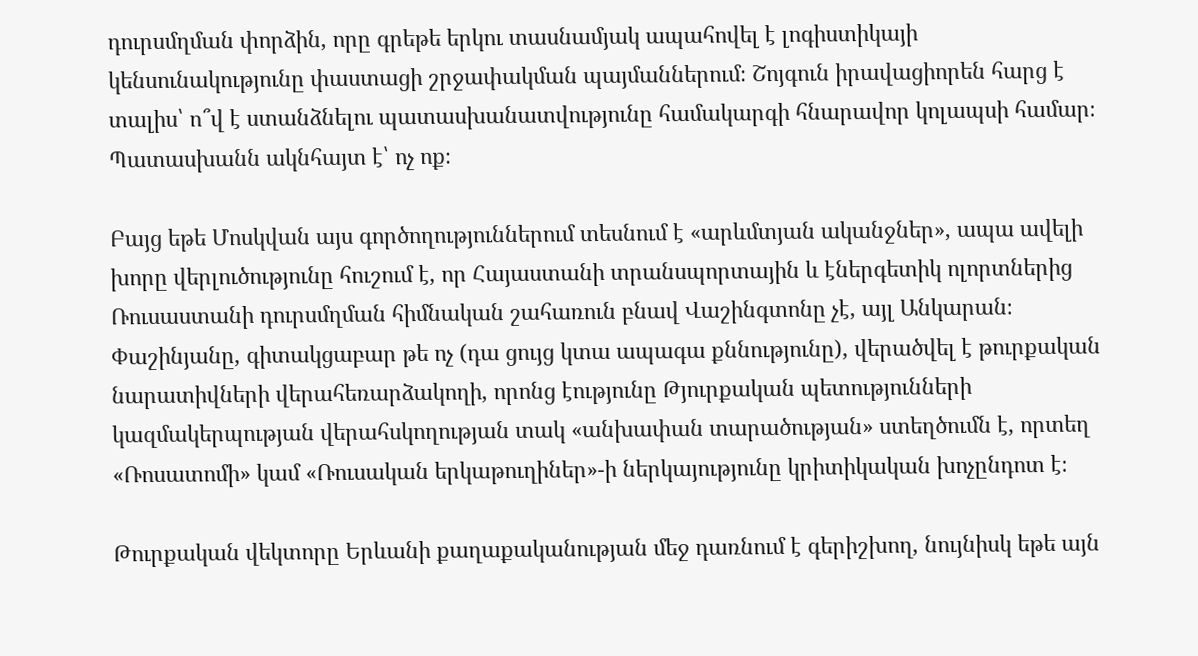դուրսմղման փորձին, որը գրեթե երկու տասնամյակ ապահովել է լոգիստիկայի կենսունակությունը փաստացի շրջափակման պայմաններում։ Շոյգուն իրավացիորեն հարց է տալիս՝ ո՞վ է ստանձնելու պատասխանատվությունը համակարգի հնարավոր կոլապսի համար։ Պատասխանն ակնհայտ է՝ ոչ ոք։

Բայց եթե Մոսկվան այս գործողություններում տեսնում է «արևմտյան ականջներ», ապա ավելի խորը վերլուծությունը հուշում է, որ Հայաստանի տրանսպորտային և էներգետիկ ոլորտներից Ռուսաստանի դուրսմղման հիմնական շահառուն բնավ Վաշինգտոնը չէ, այլ Անկարան։ Փաշինյանը, գիտակցաբար թե ոչ (դա ցույց կտա ապագա քննությունը), վերածվել է թուրքական նարատիվների վերահեռարձակողի, որոնց էությունը Թյուրքական պետությունների կազմակերպության վերահսկողության տակ «անխափան տարածության» ստեղծումն է, որտեղ «Ռոսատոմի» կամ «Ռուսական երկաթուղիներ»-ի ներկայությունը կրիտիկական խոչընդոտ է։

Թուրքական վեկտորը Երևանի քաղաքականության մեջ դառնում է գերիշխող, նույնիսկ եթե այն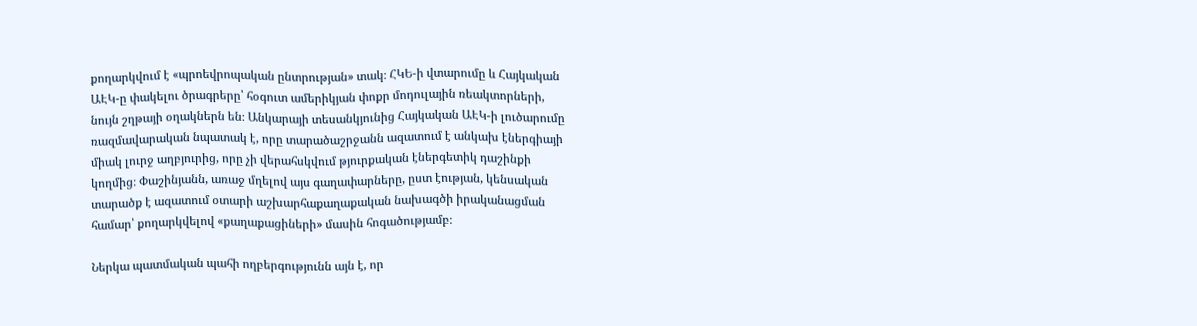քողարկվում է «պրոեվրոպական ընտրության» տակ։ ՀԿԵ-ի վտարումը և Հայկական ԱԷԿ-ը փակելու ծրագրերը՝ հօգուտ ամերիկյան փոքր մոդուլային ռեակտորների, նույն շղթայի օղակներն են։ Անկարայի տեսանկյունից Հայկական ԱԷԿ-ի լուծարումը ռազմավարական նպատակ է, որը տարածաշրջանն ազատում է անկախ էներգիայի միակ լուրջ աղբյուրից, որը չի վերահսկվում թյուրքական էներգետիկ դաշինքի կողմից։ Փաշինյանն, առաջ մղելով այս գաղափարները, ըստ էության, կենսական տարածք է ազատում օտարի աշխարհաքաղաքական նախագծի իրականացման համար՝ քողարկվելով «քաղաքացիների» մասին հոգածությամբ։

Ներկա պատմական պահի ողբերգությունն այն է, որ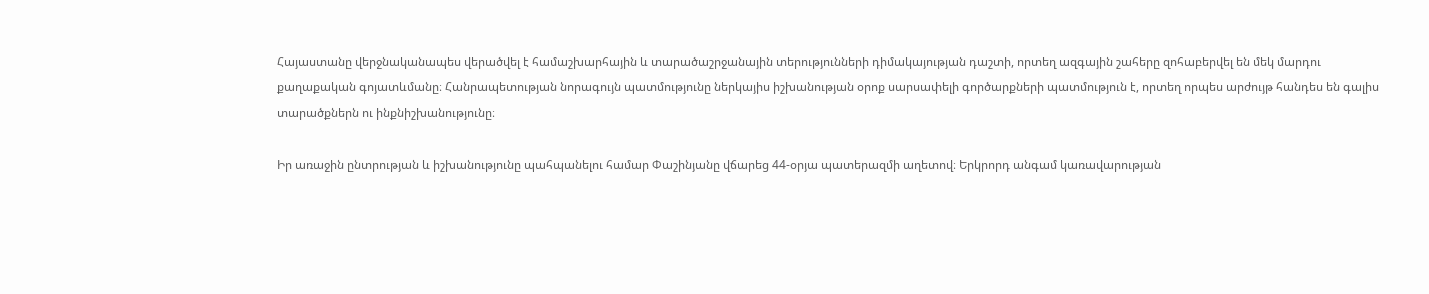Հայաստանը վերջնականապես վերածվել է համաշխարհային և տարածաշրջանային տերությունների դիմակայության դաշտի, որտեղ ազգային շահերը զոհաբերվել են մեկ մարդու քաղաքական գոյատևմանը։ Հանրապետության նորագույն պատմությունը ներկայիս իշխանության օրոք սարսափելի գործարքների պատմություն է, որտեղ որպես արժույթ հանդես են գալիս տարածքներն ու ինքնիշխանությունը։

Իր առաջին ընտրության և իշխանությունը պահպանելու համար Փաշինյանը վճարեց 44-օրյա պատերազմի աղետով։ Երկրորդ անգամ կառավարության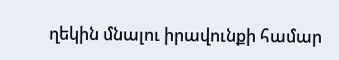ղեկին մնալու իրավունքի համար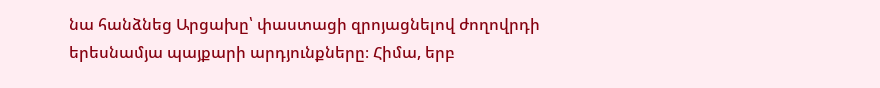նա հանձնեց Արցախը՝ փաստացի զրոյացնելով ժողովրդի երեսնամյա պայքարի արդյունքները։ Հիմա, երբ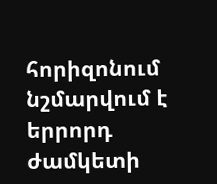հորիզոնում նշմարվում է երրորդ ժամկետի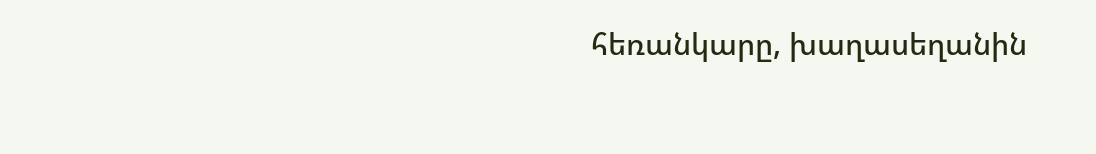հեռանկարը, խաղասեղանին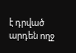է դրված արդեն ողջ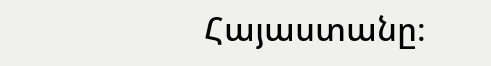Հայաստանը։